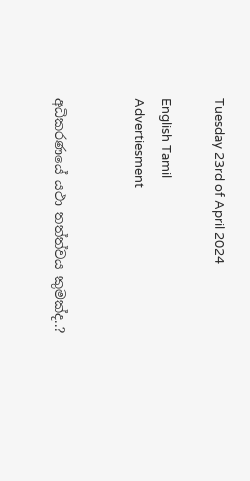Tuesday 23rd of April 2024

English Tamil
Advertiesment


අධිකරණයේ යථා තත්ත්වය කුමක්ද..?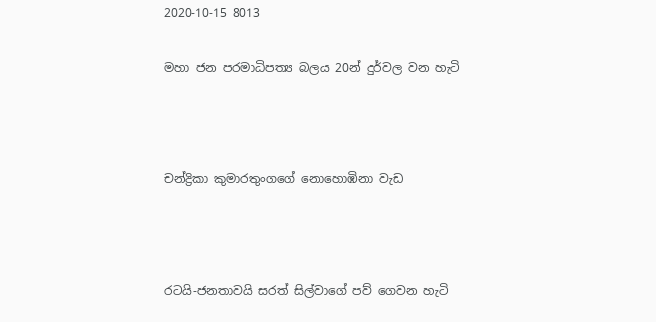2020-10-15 8013

මහා ජන පරමාධිපත්‍ය බලය 20න් දුර්වල වන හැටි



චන්ද්‍රිකා කුමාරතුංගගේ නොහොඹිනා වැඩ



රටයි-ජනතාවයි සරත් සිල්වාගේ පව් ගෙවන හැටි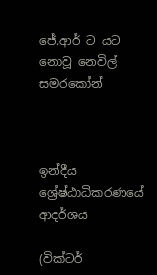ජේ.ආර් ට යට නොවූ නෙවිල් සමරකෝන්



ඉන්දීය ශ්‍රේෂ්ඨාධිකරණයේ ආදර්ශය

(වික්ටර්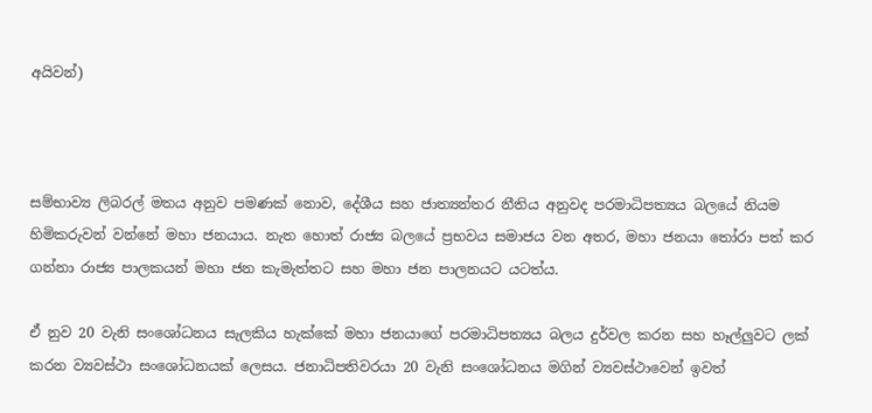අයිවන්)



සම්භාව්‍ය ලිබරල් මතය අනුව පමණක් නොව, දේශීය සහ ජාත්‍යන්තර නීතිය අනුවද පරමාධිපත්‍යය බලයේ නියම හිමිකරුවන් වන්නේ මහා ජනයාය. නැත හොත් රාජ්‍ය බලයේ ප්‍රභවය සමාජය වන අතර, මහා ජනයා තෝරා පත් කර ගන්නා රාජ්‍ය පාලකයන් මහා ජන කැමැත්තට සහ මහා ජන පාලනයට යටත්ය.

ඒ නුව 20 වැනි සංශෝධනය සැලකිය හැක්කේ මහා ජනයාගේ පරමාධිපත්‍යය බලය දුර්වල කරන සහ හෑල්ලුවට ලක් කරන ව්‍යවස්ථා සංශෝධනයක් ලෙසය. ජනාධිපතිවරයා 20 වැනි සංශෝධනය මගින් ව්‍යවස්ථාවෙන් ඉවත්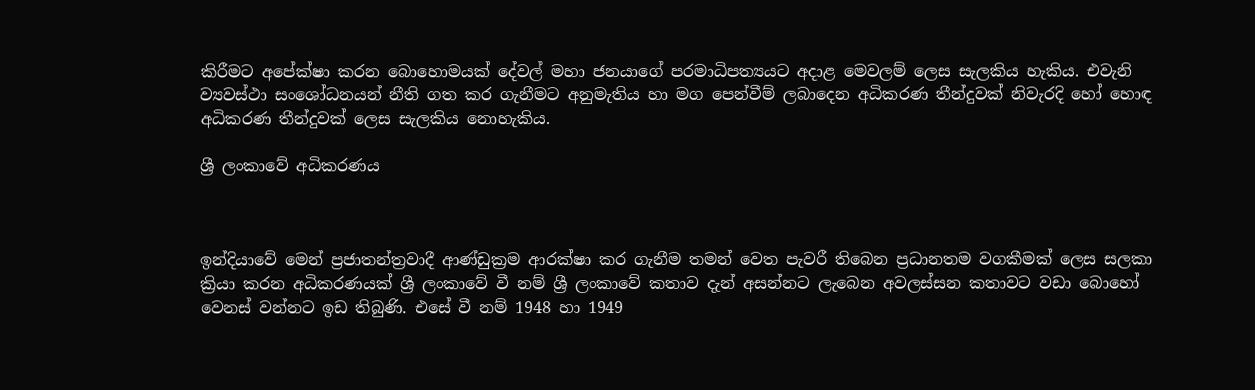කිරීමට අපේක්ෂා කරන බොහොමයක් දේවල් මහා ජනයාගේ පරමාධිපත්‍යයට අදාළ මෙවලම් ලෙස සැලකිය හැකිය. එවැනි ව්‍යවස්ථා සංශෝධනයන් නීති ගත කර ගැනීමට අනුමැතිය හා මග පෙන්වීම් ලබාදෙන අධිකරණ තීන්දුවක් නිවැරදි හෝ හොඳ අධිකරණ තීන්දුවක් ලෙස සැලකිය නොහැකිය.

ශ්‍රී ලංකාවේ අධිකරණය



ඉන්දියාවේ මෙන් ප්‍රජාතන්ත්‍රවාදී ආණ්ඩුක්‍රම ආරක්ෂා කර ගැනීම තමන් වෙත පැවරී තිබෙන ප්‍රධානතම වගකීමක් ලෙස සලකා ක්‍රියා කරන අධිකරණයක් ශ්‍රී ලංකාවේ වී නම් ශ්‍රී ලංකාවේ කතාව දැන් අසන්නට ලැබෙන අවලස්සන කතාවට වඩා බොහෝ වෙනස් වන්නට ඉඩ තිබුණි. එසේ වී නම් 1948 හා 1949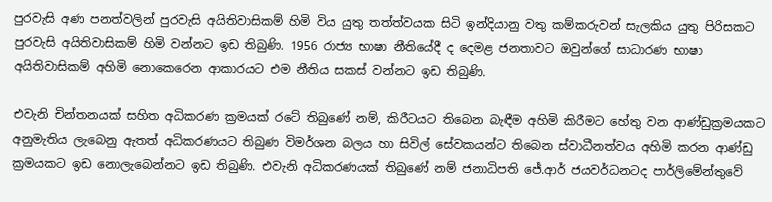පුරවැසි අණ පනත්වලින් පුරවැසි අයිතිවාසිකම් හිමි විය යුතු තත්ත්වයක සිටි ඉන්දියානු වතු කම්කරුවන් සැලකිය යුතු පිරිසකට පුරවැසි අයිතිවාසිකම් හිමි වන්නට ඉඩ තිබුණි. 1956 රාජ්‍ය භාෂා නීතියේදී ද දෙමළ ජනතාවට ඔවුන්ගේ සාධාරණ භාෂා අයිතිවාසිකම් අහිමි නොකෙරෙන ආකාරයට එම නීතිය සකස් වන්නට ඉඩ තිබුණි.

එවැනි චින්තනයක් සහිත අධිකරණ ක්‍රමයක් රටේ තිබුණේ නම්, කිරීටයට තිබෙන බැඳීම අහිමි කිරීමට හේතු වන ආණ්ඩුක්‍රමයකට අනුමැතිය ලැබෙනු ඇතත් අධිකරණයට තිබුණ විමර්ශන බලය හා සිවිල් සේවකයන්ට තිබෙන ස්වාධීනත්වය අහිමි කරන ආණ්ඩු ක්‍රමයකට ඉඩ නොලැබෙන්නට ඉඩ තිබුණි. එවැනි අධිකරණයක් තිබුණේ නම් ජනාධිපති ජේ.ආර් ජයවර්ධනටද පාර්ලිමේන්තුවේ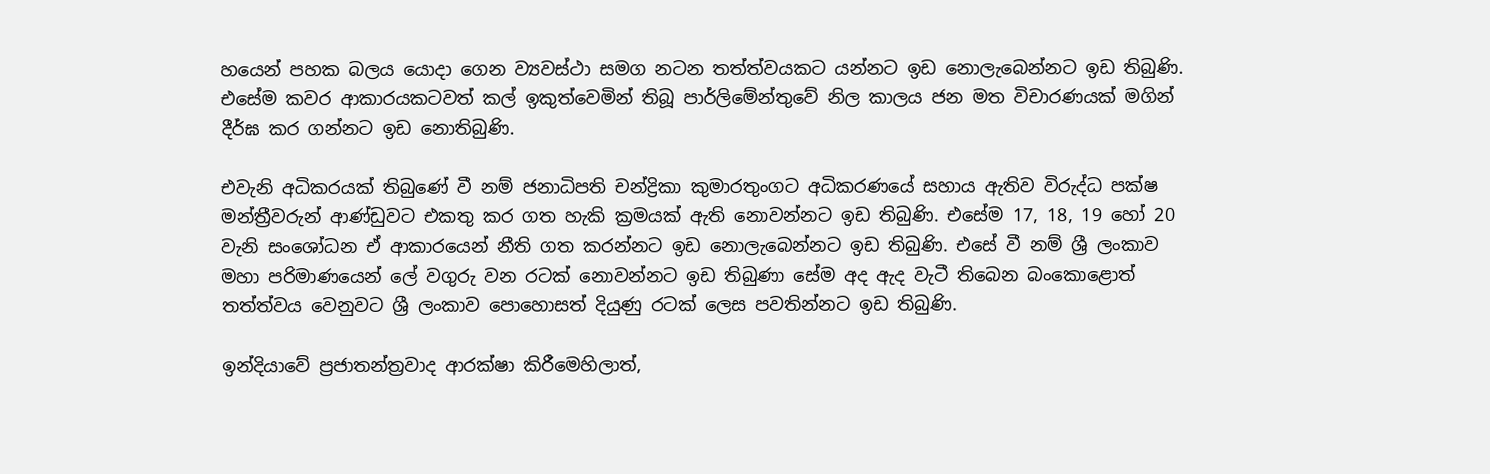හයෙන් පහක බලය යොදා ගෙන ව්‍යවස්ථා සමග නටන තත්ත්වයකට යන්නට ඉඩ නොලැබෙන්නට ඉඩ තිබුණි. එසේම කවර ආකාරයකටවත් කල් ඉකුත්වෙමින් තිබූ පාර්ලිමේන්තුවේ නිල කාලය ජන මත විචාරණයක් මගින් දීර්ඝ කර ගන්නට ඉඩ නොතිබුණි.

එවැනි අධිකරයක් තිබුණේ වී නම් ජනාධිපති චන්ද්‍රිකා කුමාරතුංගට අධිකරණයේ සහාය ඇතිව විරුද්ධ පක්ෂ මන්ත්‍රීවරුන් ආණ්ඩුවට එකතු කර ගත හැකි ක්‍රමයක් ඇති නොවන්නට ඉඩ තිබුණි. එසේම 17, 18, 19 හෝ 20 වැනි සංශෝධන ඒ ආකාරයෙන් නීති ගත කරන්නට ඉඩ නොලැබෙන්නට ඉඩ තිබුණි. එසේ වී නම් ශ්‍රී ලංකාව මහා පරිමාණයෙන් ලේ වගුරු වන රටක් නොවන්නට ඉඩ තිබුණා සේම අද ඇද වැටී තිබෙන බංකොළොත් තත්ත්වය වෙනුවට ශ්‍රී ලංකාව පොහොසත් දියුණු රටක් ලෙස පවතින්නට ඉඩ තිබුණි.

ඉන්දියාවේ ප්‍රජාතන්ත්‍රවාද ආරක්ෂා කිරීමෙහිලාත්,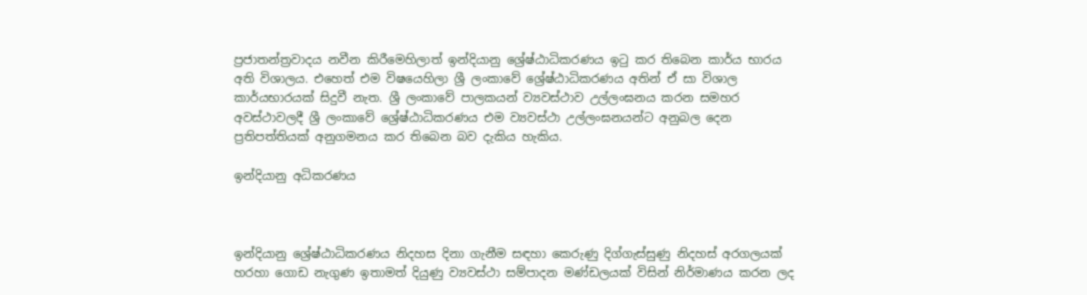ප්‍රජාතන්ත්‍රවාදය නවීන කිරීමෙහිලාත් ඉන්දියානු ශ්‍රේෂ්ඨාධිකරණය ඉටු කර තිබෙන කාර්ය භාරය අති විශාලය. එහෙත් එම විෂයෙහිලා ශ්‍රී ලංකාවේ ශ්‍රේෂ්ඨාධිකරණය අතින් ඒ සා විශාල කාර්යභාරයක් සිදුවී නැත. ශ්‍රී ලංකාවේ පාලකයන් ව්‍යවස්ථාව උල්ලංඝනය කරන සමහර අවස්ථාවලදී ශ්‍රී ලංකාවේ ශ්‍රේෂ්ඨාධිකරණය එම ව්‍යවස්ථා උල්ලංඝනයන්ට අනුබල දෙන ප්‍රතිපත්තියක් අනුගමනය කර තිබෙන බව දැකිය හැකිය.

ඉන්දියානු අධිකරණය



ඉන්දියානු ශ්‍රේෂ්ඨාධිකරණය නිදහස දිනා ගැනීම සඳහා කෙරුණු දිග්ගැස්සුණු නිදහස් අරගලයක් හරහා ගොඩ නැගුණ ඉතාමත් දියුණු ව්‍යවස්ථා සම්පාදන මණ්ඩලයක් විසින් නිර්මාණය කරන ලද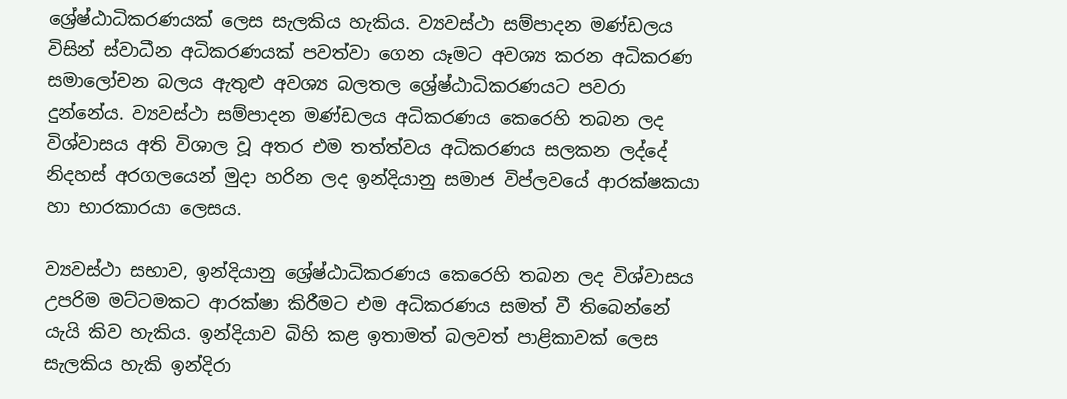ශ්‍රේෂ්ඨාධිකරණයක් ලෙස සැලකිය හැකිය. ව්‍යවස්ථා සම්පාදන මණ්ඩලය විසින් ස්වාධීන අධිකරණයක් පවත්වා ගෙන යෑමට අවශ්‍ය කරන අධිකරණ සමාලෝචන බලය ඇතුළු අවශ්‍ය බලතල ශ්‍රේෂ්ඨාධිකරණයට පවරා දුන්නේය. ව්‍යවස්ථා සම්පාදන මණ්ඩලය අධිකරණය කෙරෙහි තබන ලද විශ්වාසය අති විශාල වූ අතර එම තත්ත්වය අධිකරණය සලකන ලද්දේ නිදහස් අරගලයෙන් මුදා හරින ලද ඉන්දියානු සමාජ විප්ලවයේ ආරක්ෂකයා හා භාරකාරයා ලෙසය.

ව්‍යවස්ථා සභාව, ඉන්දියානු ශ්‍රේෂ්ඨාධිකරණය කෙරෙහි තබන ලද විශ්වාසය උපරිම මට්ටමකට ආරක්ෂා කිරීමට එම අධිකරණය සමත් වී තිබෙන්නේ යැයි කිව හැකිය. ඉන්දියාව බිහි කළ ඉතාමත් බලවත් පාළිකාවක් ලෙස සැලකිය හැකි ඉන්දිරා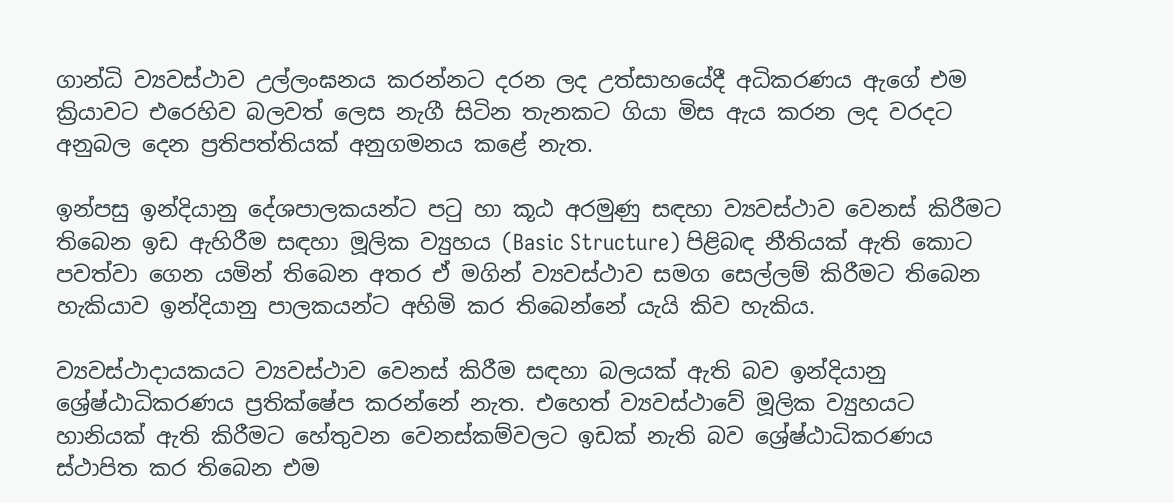ගාන්ධි ව්‍යවස්ථාව උල්ලංඝනය කරන්නට දරන ලද උත්සාහයේදී අධිකරණය ඇගේ එම ක්‍රියාවට එරෙහිව බලවත් ලෙස නැගී සිටින තැනකට ගියා මිස ඇය කරන ලද වරදට අනුබල දෙන ප්‍රතිපත්තියක් අනුගමනය කළේ නැත.

ඉන්පසු ඉන්දියානු දේශපාලකයන්ට පටු හා කූඨ අරමුණු සඳහා ව්‍යවස්ථාව වෙනස් කිරීමට තිබෙන ඉඩ ඇහිරීම සඳහා මූලික ව්‍යුහය (Basic Structure) පිළිබඳ නීතියක් ඇති කොට පවත්වා ගෙන යමින් තිබෙන අතර ඒ මගින් ව්‍යවස්ථාව සමග සෙල්ලම් කිරීමට තිබෙන හැකියාව ඉන්දියානු පාලකයන්ට අහිමි කර තිබෙන්නේ යැයි කිව හැකිය.

ව්‍යවස්ථාදායකයට ව්‍යවස්ථාව වෙනස් කිරීම සඳහා බලයක් ඇති බව ඉන්දියානු ශ්‍රේෂ්ඨාධිකරණය ප්‍රතික්ෂේප කරන්නේ නැත. එහෙත් ව්‍යවස්ථාවේ මූලික ව්‍යුහයට හානියක් ඇති කිරීමට හේතුවන වෙනස්කම්වලට ඉඩක් නැති බව ශ්‍රේෂ්ඨාධිකරණය ස්ථාපිත කර තිබෙන එම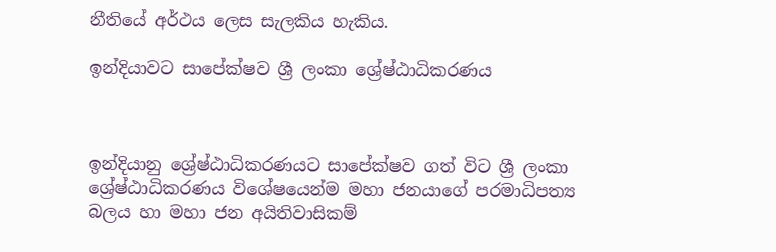නීතියේ අර්ථය ලෙස සැලකිය හැකිය.

ඉන්දියාවට සාපේක්ෂව ශ්‍රී ලංකා ශ්‍රේෂ්ඨාධිකරණය



ඉන්දියානු ශ්‍රේෂ්ඨාධිකරණයට සාපේක්ෂව ගත් විට ශ්‍රී ලංකා ශ්‍රේෂ්ඨාධිකරණය විශේෂයෙන්ම මහා ජනයාගේ පරමාධිපත්‍ය බලය හා මහා ජන අයිතිවාසිකම්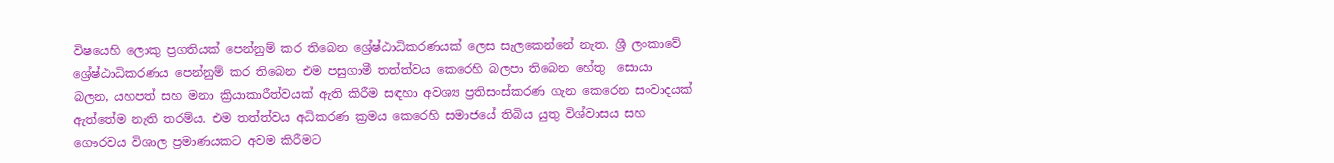විෂයෙහි ලොකු ප්‍රගතියක් පෙන්නුම් කර තිබෙන ශ්‍රේෂ්ඨාධිකරණයක් ලෙස සැලකෙන්නේ නැත. ශ්‍රී ලංකාවේ ශ්‍රේෂ්ඨාධිකරණය පෙන්නුම් කර තිබෙන එම පසුගාමී තත්ත්වය කෙරෙහි බලපා තිබෙන හේතු  සොයා බලන, යහපත් සහ මනා ක්‍රියාකාරීත්වයක් ඇති කිරීම සඳහා අවශ්‍ය ප්‍රතිසංස්කරණ ගැන කෙරෙන සංවාදයක් ඇත්තේම නැති තරම්ය. එම තත්ත්වය අධිකරණ ක්‍රමය කෙරෙහි සමාජයේ තිබිය යුතු විශ්වාසය සහ ගෞරවය විශාල ප්‍රමාණයකට අවම කිරීමට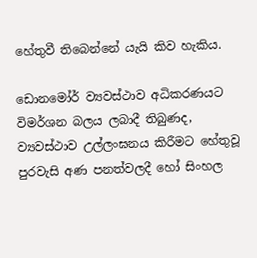හේතුවී තිබෙන්නේ යැයි කිව හැකිය.

ඩොනමෝර් ව්‍යවස්ථාව අධිකරණයට විමර්ශන බලය ලබාදී තිබුණද, ව්‍යවස්ථාව උල්ලංඝනය කිරීමට හේතුවූ පුරවැසි අණ පනත්වලදී හෝ සිංහල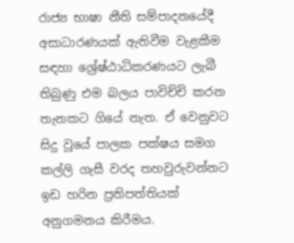රාජ්‍ය භාෂා නීති සම්පාදනයේදී අසාධාරණයක් ඇතිවීම වැළකීම සඳහා ශ්‍රේෂ්ඨාධිකරණයට ලැබී තිබුණු එම බලය පාවිච්චි කරන තැනකට ගියේ නැත. ඒ වෙනුවට සිදු වූයේ පාලක පක්ෂය සමග කල්ලි ගැසී වරද තහවුරුවන්නට ඉඩ හරින ප්‍රතිපත්තියක් අනුගමනය කිරීමය.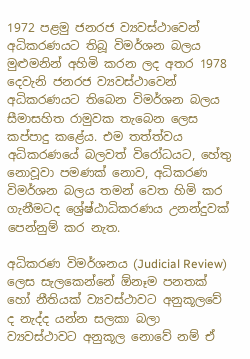1972 පළමු ජනරජ ව්‍යවස්ථාවෙන් අධිකරණයට තිබූ විමර්ශන බලය මුළුමනින් අහිමි කරන ලද අතර 1978 දෙවැනි ජනරජ ව්‍යවස්ථාවෙන් අධිකරණයට තිබෙන විමර්ශන බලය සීමාසහිත රාමුවක තැබෙන ලෙස කප්පාදු කළේය. එම තත්ත්වය අධිකරණයේ බලවත් විරෝධයට, හේතු නොවූවා පමණක් නොව, අධිකරණ විමර්ශන බලය තමන් වෙත හිමි කර ගැනීමටද ශ්‍රේෂ්ඨාධිකරණය උනන්දුවක් පෙන්නුම් කර නැත.

අධිකරණ විමර්ශනය (Judicial Review) ලෙස සැලකෙන්නේ ඕනෑම පනතක් හෝ නීතියක් ව්‍යවස්ථාවට අනුකූලවේ ද නැද්ද යන්න සලකා බලා ව්‍යවස්ථාවට අනුකූල නොවේ නම් ඒ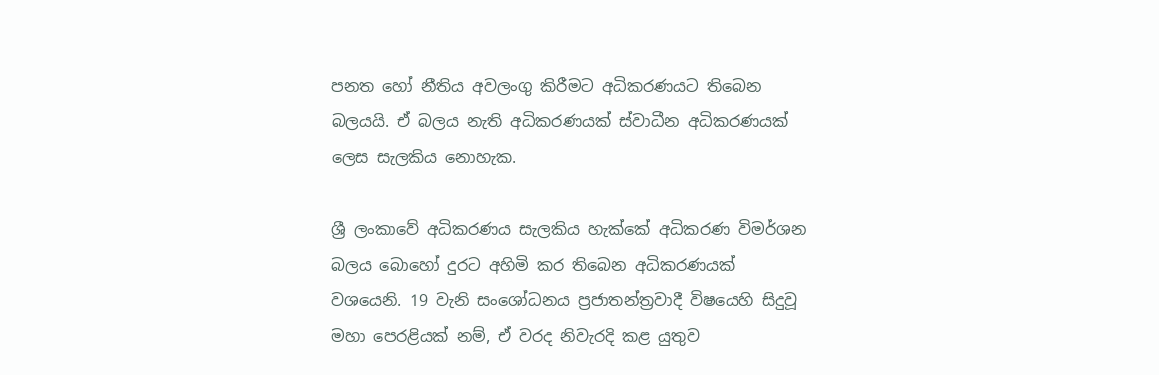පනත හෝ නීතිය අවලංගු කිරීමට අධිකරණයට තිබෙන බලයයි. ඒ බලය නැති අධිකරණයක්‌ ස්වාධීන අධිකරණයක් ලෙස සැලකිය නොහැක.

ශ්‍රී ලංකාවේ අධිකරණය සැලකිය හැක්කේ අධිකරණ විමර්ශන බලය බොහෝ දුරට අහිමි කර තිබෙන අධිකරණයක් වශයෙනි. 19 වැනි සංශෝධනය ප්‍රජාතන්ත්‍රවාදී විෂයෙහි සිදුවූ මහා පෙරළියක් නම්, ඒ වරද නිවැරදි කළ යුතුව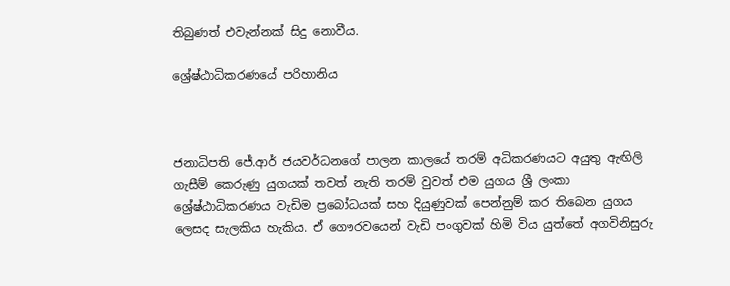තිබුණත් එවැන්නක් සිදු නොවීය.

ශ්‍රේෂ්ඨාධිකරණයේ පරිහානිය



ජනාධිපති ජේ.ආර් ජයවර්ධනගේ පාලන කාලයේ තරම් අධිකරණයට අයුතු ඇඟිලි ගැසීම් කෙරුණු යුගයක් තවත් නැති තරම් වුවත් එම යුගය ශ්‍රී ලංකා ශ්‍රේෂ්ඨාධිකරණය වැඩිම ප්‍රබෝධයක් සහ දියුණුවක් පෙන්නුම් කර තිබෙන යුගය ලෙසද සැලකිය හැකිය. ඒ ගෞරවයෙන් වැඩි පංගුවක් හිමි විය යුත්තේ අගවිනිසුරු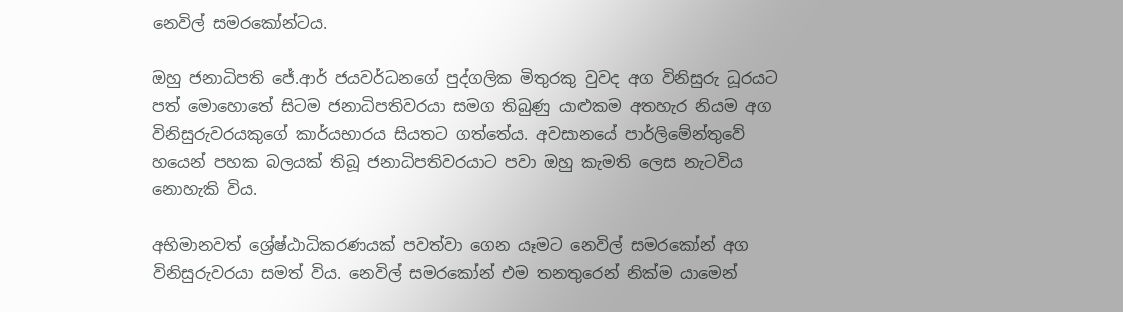නෙවිල් සමරකෝන්ටය.

ඔහු ජනාධිපති ජේ.ආර් ජයවර්ධනගේ පුද්ගලික මිතුරකු වුවද අග විනිසුරු ධූරයට පත් මොහොතේ සිටම ජනාධිපතිවරයා සමග තිබුණු යාළුකම අතහැර නියම අග විනිසුරුවරයකුගේ කාර්යභාරය සියතට ගත්තේය. අවසානයේ පාර්ලිමේන්තුවේ හයෙන් පහක බලයක් තිබූ ජනාධිපතිවරයාට පවා ඔහු කැමති ලෙස නැටවිය නොහැකි විය.

අභිමානවත් ශ්‍රේෂ්ඨාධිකරණයක් පවත්වා ගෙන යෑමට නෙවිල් සමරකෝන් අග විනිසුරුවරයා සමත් විය. නෙවිල් සමරකෝන් එම තනතුරෙන් නික්ම යාමෙන්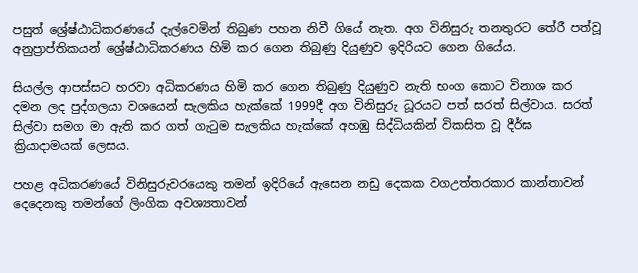පසුත් ශ්‍රේෂ්ඨාධිකරණයේ දැල්වෙමින් තිබුණ පහන නිවී ගියේ නැත. අග විනිසුරු තනතුරට තේරී පත්වූ අනුප්‍රාප්තිකයන් ශ්‍රේෂ්ඨාධිකරණය හිමි කර ගෙන තිබුණු දියුණුව ඉදිරියට ගෙන ගියේය.

සියල්ල ආපස්සට හරවා අධිකරණය හිමි කර ගෙන තිබුණු දියුණුව නැති භංග කොට විනාශ කර දමන ලද පුද්ගලයා වශයෙන් සැලකිය හැක්කේ 1999දී අග විනිසුරු ධූරයට පත් සරත් සිල්වාය. සරත් සිල්වා සමග මා ඇති කර ගත් ගැටුම සැලකිය හැක්කේ අහඹු සිද්ධියකින් විකසිත වූ දීර්ඝ ක්‍රියාදාමයක් ලෙසය.

පහළ අධිකරණයේ විනිසුරුවරයෙකු තමන් ඉදිරියේ ඇසෙන නඩු දෙකක වගඋත්තරකාර කාන්තාවන් දෙදෙනකු තමන්ගේ ලිංගික අවශ්‍යතාවන්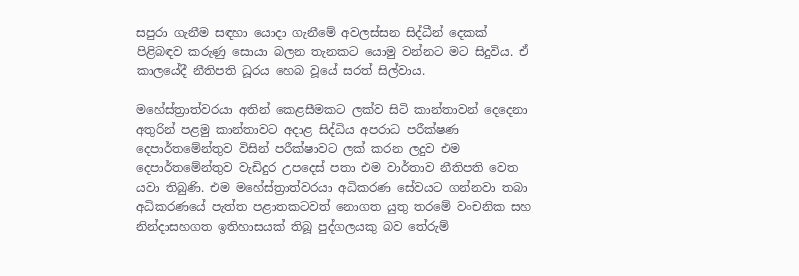සපුරා ගැනීම සඳහා යොදා ගැනීමේ අවලස්සන සිද්ධීන් දෙකක් පිළිබඳව කරුණු සොයා බලන තැනකට යොමු වන්නට මට සිදුවිය. ඒ කාලයේදී නීතිපති ධූරය හෙබ වූයේ සරත් සිල්වාය.

මහේස්ත්‍රාත්වරයා අතින් කෙළසීමකට ලක්ව සිටි කාන්තාවන් දෙදෙනා අතුරින් පළමු කාන්තාවට අදාළ සිද්ධිය අපරාධ පරීක්ෂණ දෙපාර්තමේන්තුව විසින් පරීක්ෂාවට ලක් කරන ලදුව එම දෙපාර්තමේන්තුව වැඩිදුර උපදෙස් පතා එම වාර්තාව නීතිපති වෙත යවා තිබුණි. එම මහේස්ත්‍රාත්වරයා අධිකරණ සේවයට ගන්නවා තබා අධිකරණයේ පැත්ත පළාතකටවත් නොගත යුතු තරමේ වංචනික සහ නින්දාසහගත ඉතිහාසයක් තිබූ පුද්ගලයකු බව තේරුම්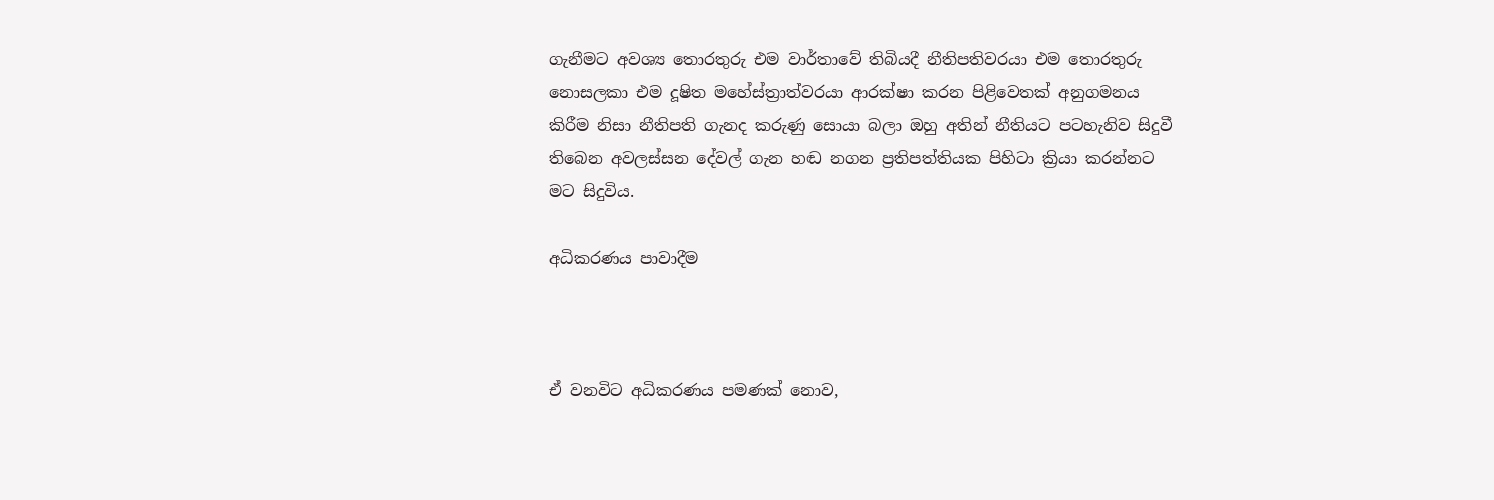ගැනීමට අවශ්‍ය තොරතුරු එම වාර්තාවේ තිබියදී නීතිපතිවරයා එම තොරතුරු නොසලකා එම දූෂිත මහේස්ත්‍රාත්වරයා ආරක්ෂා කරන පිළිවෙතක් අනුගමනය කිරීම නිසා නීතිපති ගැනද කරුණු සොයා බලා ඔහු අතින් නීතියට පටහැනිව සිදුවී තිබෙන අවලස්සන දේවල් ගැන හඬ නගන ප්‍රතිපත්තියක පිහිටා ක්‍රියා කරන්නට මට සිදුවිය.

අධිකරණය පාවාදීම



ඒ වනවිට අධිකරණය පමණක් නොව,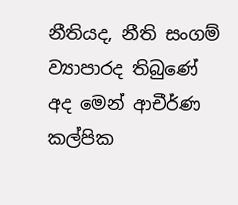නීතියද, නීති සංගම් ව්‍යාපාරද තිබුණේ අද මෙන් ආචීර්ණ කල්පික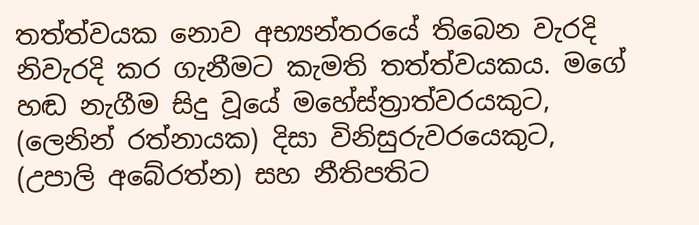තත්ත්වයක නොව අභ්‍යන්තරයේ තිබෙන වැරදි නිවැරදි කර ගැනීමට කැමති තත්ත්වයකය. මගේ හඬ නැගීම සිදු වූයේ මහේස්ත්‍රාත්වරයකුට, (ලෙනින් රත්නායක) දිසා විනිසුරුවරයෙකුට, (උපාලි අබේරත්න) සහ නීතිපතිට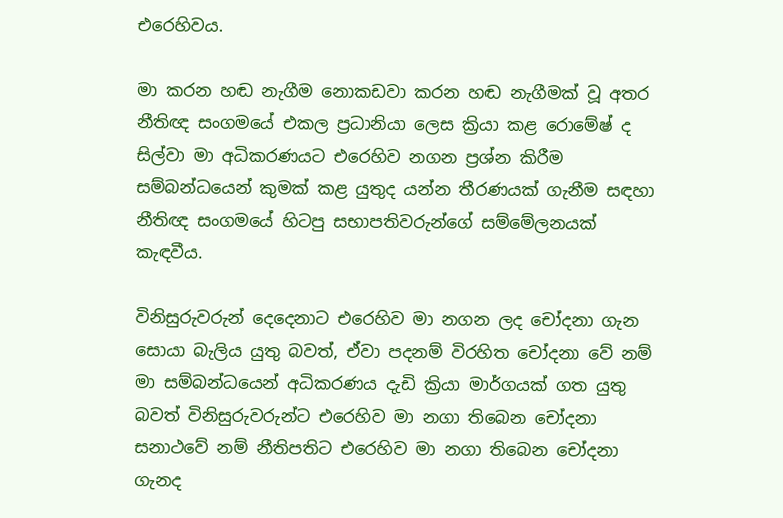එරෙහිවය.

මා කරන හඬ නැගීම නොකඩවා කරන හඬ නැගීමක් වූ අතර නීතිඥ සංගමයේ එකල ප්‍රධානියා ලෙස ක්‍රියා කළ රොමේෂ් ද සිල්වා මා අධිකරණයට එරෙහිව නගන ප්‍රශ්න කිරීම සම්බන්ධයෙන් කුමක් කළ යුතුද යන්න තීරණයක් ගැනීම සඳහා නීතිඥ සංගමයේ හිටපු සභාපතිවරුන්ගේ සම්මේලනයක් කැඳවීය.

විනිසුරුවරුන් දෙදෙනාට එරෙහිව මා නගන ලද චෝදනා ගැන සොයා බැලිය යුතු බවත්, ඒවා පදනම් විරහිත චෝදනා වේ නම් මා සම්බන්ධයෙන් අධිකරණය දැඩි ක්‍රියා මාර්ගයක් ගත යුතු බවත් විනිසුරුවරුන්ට එරෙහිව මා නගා තිබෙන චෝදනා සනාථවේ නම් නීතිපතිට එරෙහිව මා නගා තිබෙන චෝදනා ගැනද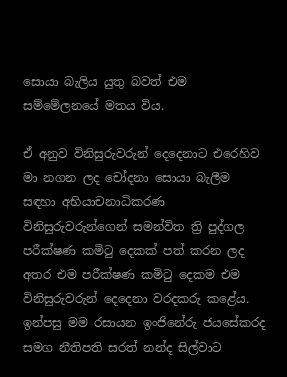සොයා බැලිය යුතු බවත් එම සම්මේලනයේ මතය විය.

ඒ අනුව විනිසුරුවරුන් දෙදෙනාට එරෙහිව මා නගන ලද චෝදනා සොයා බැලීම සඳහා අභියාචනාධිකරණ විනිසුරුවරුන්ගෙන් සමන්විත ත්‍රි පුද්ගල පරීක්ෂණ කමිටු දෙකක් පත් කරන ලද අතර එම පරීක්ෂණ කමිටු දෙකම එම විනිසුරුවරුන් දෙදෙනා වරදකරු කළේය. ඉන්පසු මම රසායන ඉංජිනේරු ජයසේකරද සමග නීතිපති සරත් නන්ද සිල්වාට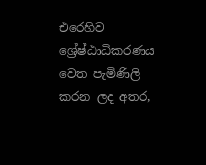එරෙහිව ශ්‍රේෂ්ඨාධිකරණය වෙත පැමිණිලි කරන ලද අතර,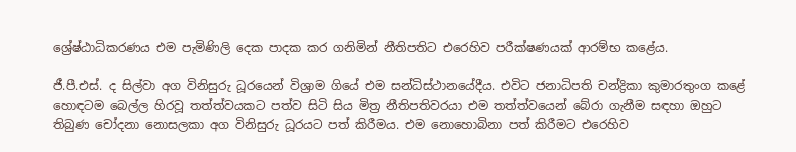ශ්‍රේෂ්ඨාධිකරණය එම පැමිණිලි දෙක පාදක කර ගනිමින් නීතිපතිට එරෙහිව පරීක්ෂණයක් ආරම්භ කළේය.

ජී.පී.එස්. ද සිල්වා අග විනිසුරු ධූරයෙන් විශ්‍රාම ගියේ එම සන්ධිස්ථානයේදීය. එවිට ජනාධිපති චන්ද්‍රිකා කුමාරතුංග කළේ හොඳටම බෙල්ල හිරවූ තත්ත්වයකට පත්ව සිටි සිය මිත්‍ර නීතිපතිවරයා එම තත්ත්වයෙන් බේරා ගැනීම සඳහා ඔහුට තිබුණ චෝදනා නොසලකා අග විනිසුරු ධූරයට පත් කිරීමය. එම නොහොබිනා පත් කිරීමට එරෙහිව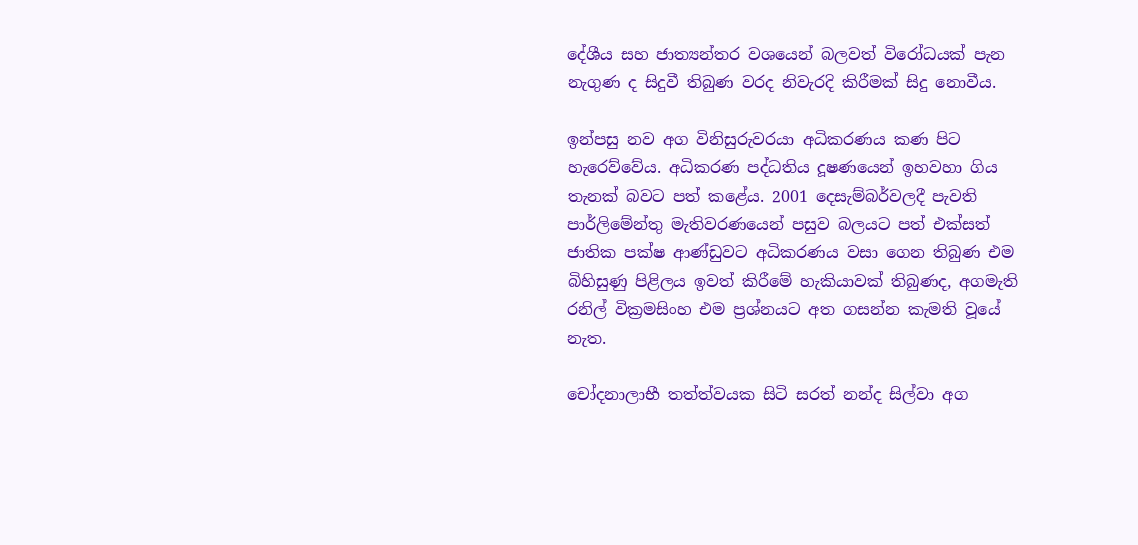දේශීය සහ ජාත්‍යන්තර වශයෙන් බලවත් විරෝධයක් පැන නැගුණ ද සිදුවී තිබුණ වරද නිවැරදි කිරීමක් සිදු නොවීය.

ඉන්පසු නව අග විනිසුරුවරයා අධිකරණය කණ පිට හැරෙව්වේය. අධිකරණ පද්ධතිය දූෂණයෙන් ඉහවහා ගිය තැනක් බවට පත් කළේය. 2001 දෙසැම්බර්වලදී පැවති පාර්ලිමේන්තු මැතිවරණයෙන් පසුව බලයට පත් එක්සත් ජාතික පක්ෂ ආණ්ඩුවට අධිකරණය වසා ගෙන තිබුණ එම බිහිසුණු පිළිලය ඉවත් කිරීමේ හැකියාවක් තිබුණද, අගමැති රනිල් වික්‍රමසිංහ එම ප්‍රශ්නයට අත ගසන්න කැමති වූයේ නැත.

චෝදනාලාභී තත්ත්වයක සිටි සරත් නන්ද සිල්වා අග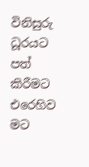විනිසුරු ධූරයට පත් කිරීමට එරෙහිව මට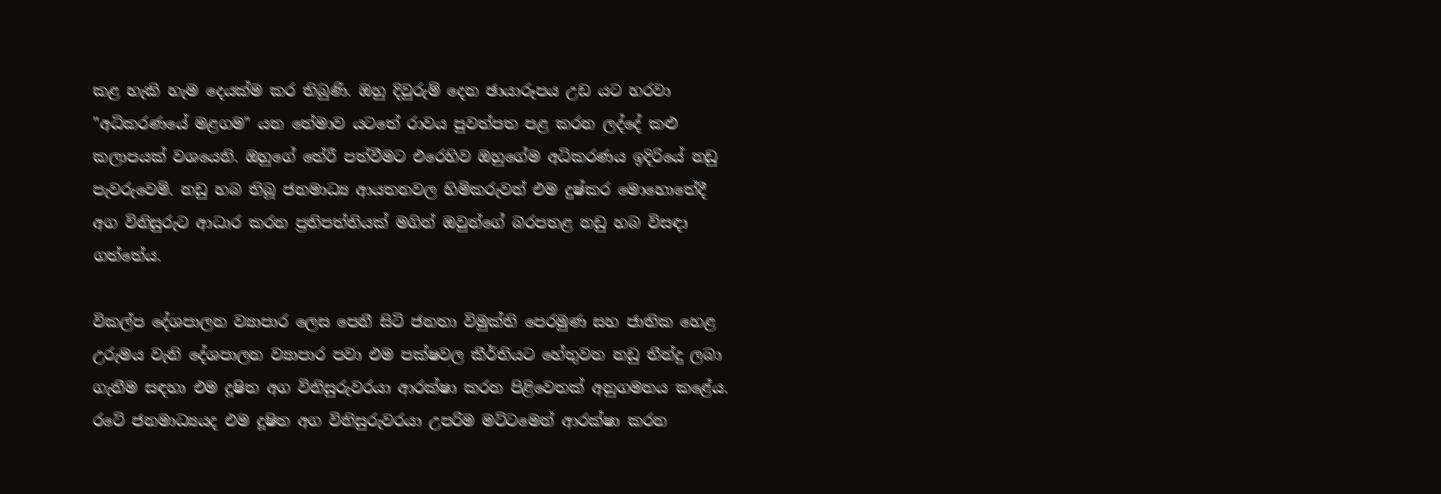කළ හැකි හැම දෙයක්ම කර තිබුණි. ඔහු දිවුරුම් දෙන ඡායාරූපය උඩ යට හරවා "අධිකරණයේ මළගම" යන තේමාව යටතේ රාවය පුවත්පත පළ කරන ලද්දේ කළු කලාපයක් වශයෙනි. ඔහුගේ තේරී පත්වීමට එරෙහිව ඔහුගේම අධිකරණය ඉදිරියේ නඩු පැවරුවෙමි. නඩු හබ තිබූ ජනමාධ්‍ය ආයතනවල හිමිකරුවන් එම දුෂ්කර මොහොතේදී අග විනිසුරුට ආධාර කරන ප්‍රතිපත්තියක් මගින් ඔවුන්ගේ බරපතළ නඩු හබ විසඳා ගත්තේය.

විකල්ප දේශපාලන ව්‍යාපාර ලෙස පෙනී සිටි ජනතා විමුක්ති පෙරමුණ සහ ජාතික හෙළ උරුමය වැනි දේශපාලන ව්‍යාපාර පවා එම පක්ෂවල කීර්තියට හේතුවන නඩු තීන්දු ලබා ගැනීම සඳහා එම දූෂිත අග විනිසුරුවරයා ආරක්ෂා කරන පිළිවෙතක් අනුගමනය කළේය. රටේ ජනමාධ්‍යයද එම දූෂිත අග විනිසුරුවරයා උපරිම මට්ටමෙන් ආරක්ෂා කරන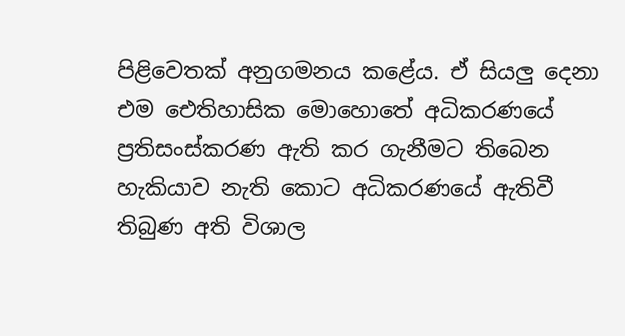පිළිවෙතක් අනුගමනය කළේය. ඒ සියලු දෙනා එම ඓතිහාසික මොහොතේ අධිකරණයේ ප්‍රතිසංස්කරණ ඇති කර ගැනීමට තිබෙන හැකියාව නැති කොට අධිකරණයේ ඇතිවී තිබුණ අති විශාල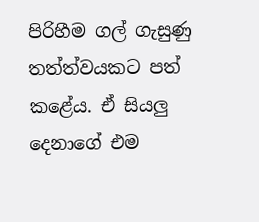පිරිහීම ගල් ගැසුණු තත්ත්වයකට පත් කළේය. ඒ සියලු දෙනාගේ එම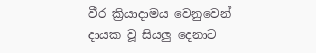වීර ක්‍රියාදාමය වෙනුවෙන් දායක වූ සියලු දෙනාට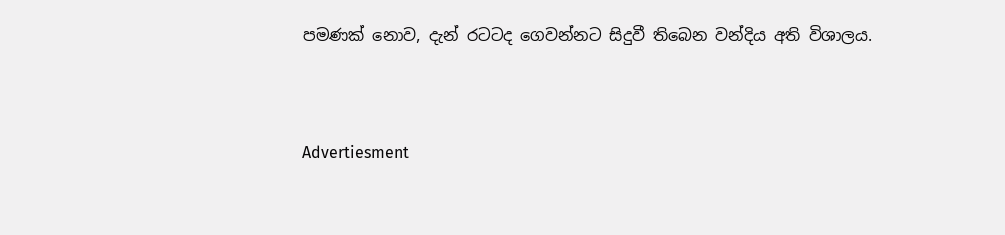පමණක් නොව, දැන් රටටද ගෙවන්නට සිදුවී තිබෙන වන්දිය අති විශාලය.



Advertiesment